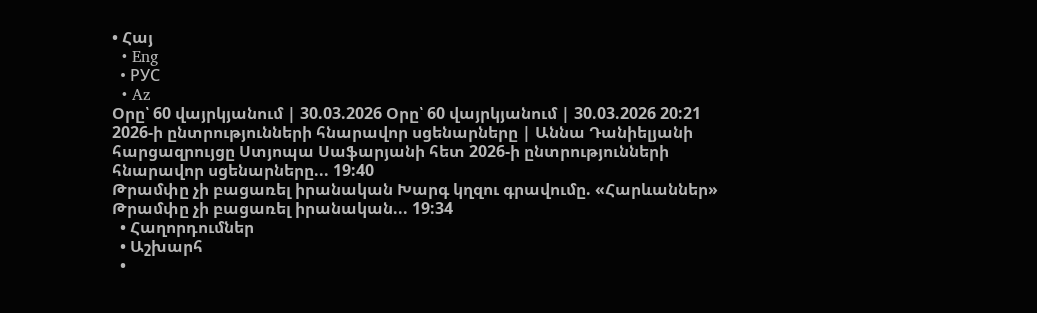• Հայ
  • Eng
  • РУС
  • Az
Օրը՝ 60 վայրկյանում | 30.03.2026 Օրը՝ 60 վայրկյանում | 30.03.2026 20:21
2026-ի ընտրությունների հնարավոր սցենարները | Աննա Դանիելյանի հարցազրույցը Ստյոպա Սաֆարյանի հետ 2026-ի ընտրությունների հնարավոր սցենարները... 19:40
Թրամփը չի բացառել իրանական Խարգ կղզու գրավումը. «Հարևաններ» Թրամփը չի բացառել իրանական... 19:34
  • Հաղորդումներ
  • Աշխարհ
  •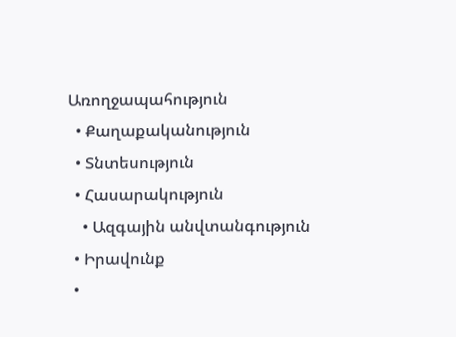Առողջապահություն
  • Քաղաքականություն
  • Տնտեսություն
  • Հասարակություն
    • Ազգային անվտանգություն
  • Իրավունք
  •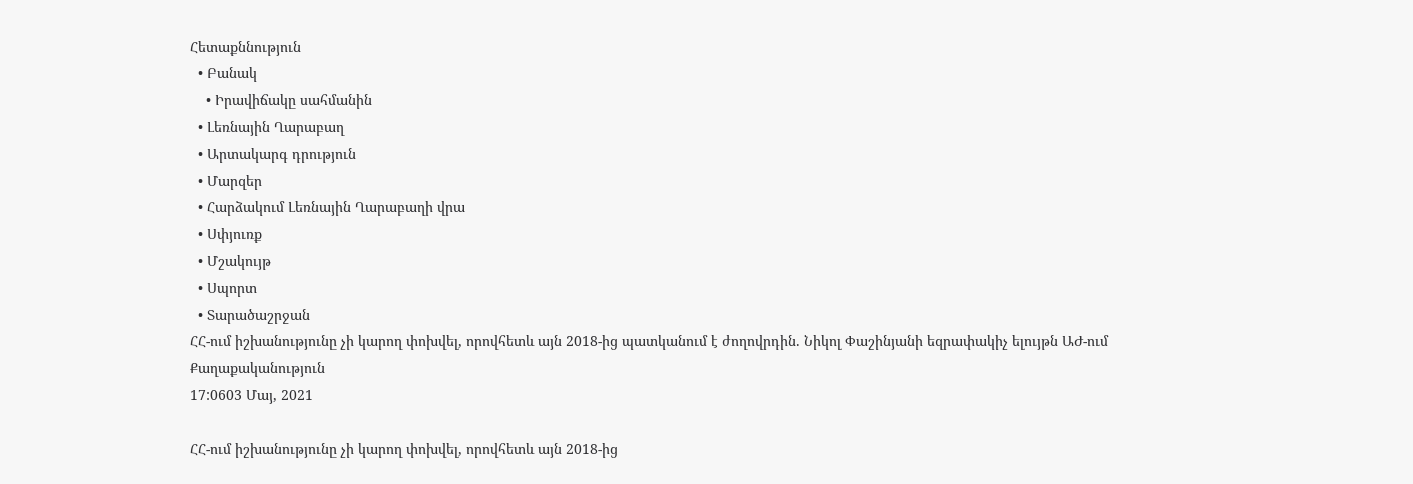Հետաքննություն
  • Բանակ
    • Իրավիճակը սահմանին
  • Լեռնային Ղարաբաղ
  • Արտակարգ դրություն
  • Մարզեր
  • Հարձակում Լեռնային Ղարաբաղի վրա
  • Սփյուռք
  • Մշակույթ
  • Սպորտ
  • Տարածաշրջան
ՀՀ-ում իշխանությունը չի կարող փոխվել, որովհետև այն 2018-ից պատկանում է ժողովրդին. Նիկոլ Փաշինյանի եզրափակիչ ելույթն ԱԺ-ում
Քաղաքականություն
17:0603 Մայ, 2021

ՀՀ-ում իշխանությունը չի կարող փոխվել, որովհետև այն 2018-ից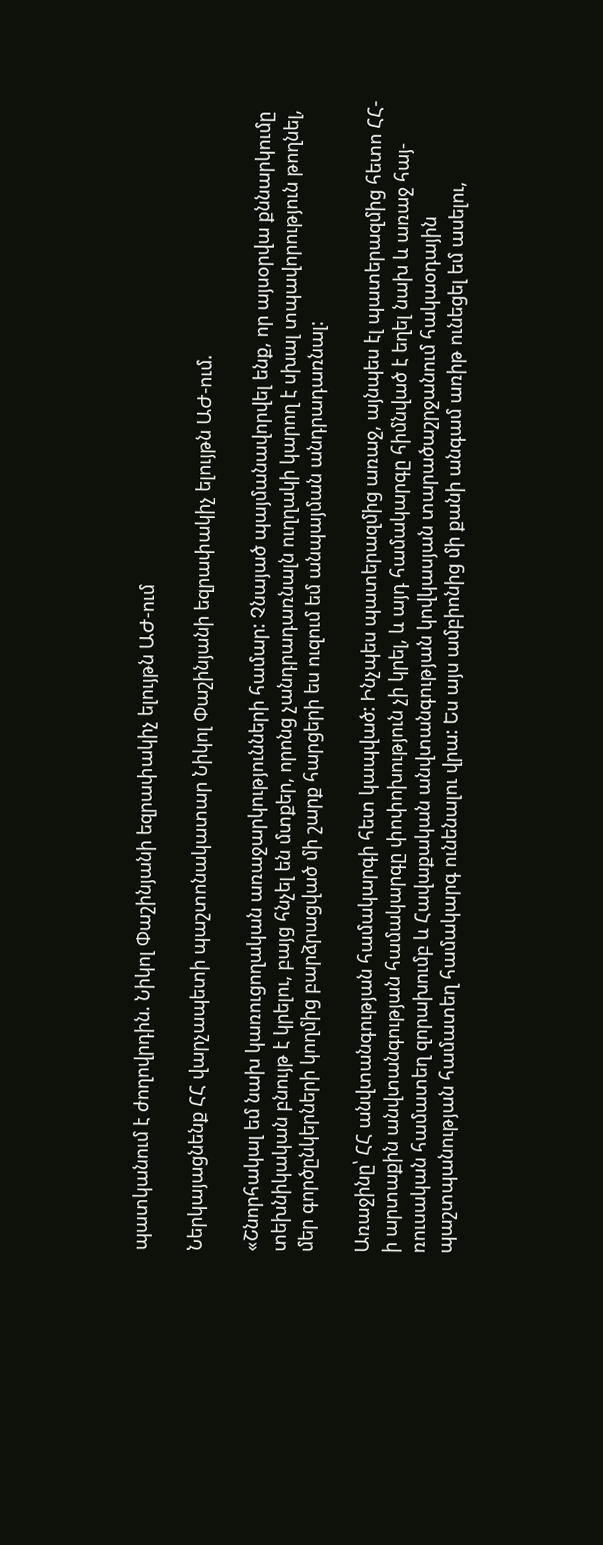պատկանում է ժողովրդին. Նիկոլ Փաշինյանի եզրափակիչ ելույթն ԱԺ-ում

Ներկայացնենք ՀՀ վարչապետի պաշտոնակատար Նիկոլ Փաշինյանի եզրափակիչ ելույթն ԱԺ-ում.

«Շնորհակալ եմ նախ կառուցողական առաջարկությունների համար: Չնայած պայմանավորվել ենք, որ այսօրվա քննարկումը տեխնիկական բնույթ է կրելու, բայց հնչել են մտքեր, որոնց չանդրադառնալն ուղղակի կարող է սխալ տպավորություն թողնել, մեր գործընկերների կողմից բարձրացված մի շարք հարցերի ես ուզում եմ անպայման անդրադառնալ:

Առաջինը՝ ՀՀ անվտանգության համակարգի հետ կապված: Ինչպես պատերազմից առաջ, այնպես էլ պատերազմից հետո ՀՀ-ի արտաքին անվտանգության համակարգը փոփոխություն չի կրել, և այդ համակարգը հիմնված է եղել նախ և առաջ հայ-ռուսական համատեղ զորախումբ և Հավաքական անվտանգության կովկասյան տարածաշրջանում հակաօդային պաշտպանության համատեղ համակարգ ունենալու վրա: Ես այս ամբիոնից մի քանի անգամ առիթ ունեցել եմ ասելու,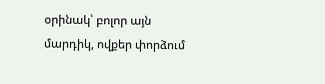օրինակ՝ բոլոր այն մարդիկ, ովքեր փորձում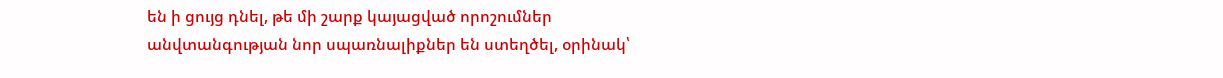են ի ցույց դնել, թե մի շարք կայացված որոշումներ անվտանգության նոր սպառնալիքներ են ստեղծել, օրինակ՝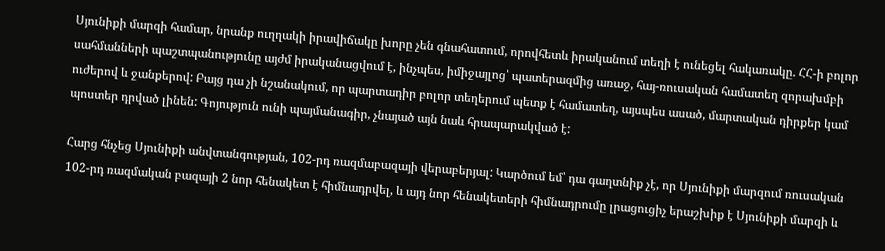Սյունիքի մարզի համար, նրանք ուղղակի իրավիճակը խորը չեն գնահատում, որովհետև իրականում տեղի է ունեցել հակառակը. ՀՀ-ի բոլոր սահմանների պաշտպանությունը այժմ իրականացվում է, ինչպես, իմիջայլոց՝ պատերազմից առաջ, հայ-ռուսական համատեղ զորախմբի ուժերով և ջանքերով: Բայց դա չի նշանակում, որ պարտադիր բոլոր տեղերում պետք է համատեղ, այսպես ասած, մարտական դիրքեր կամ պոստեր դրված լինեն: Գոյություն ունի պայմանագիր, չնայած այն նաև հրապարակված է:

Հարց հնչեց Սյունիքի անվտանգության, 102-րդ ռազմաբազայի վերաբերյալ: Կարծում եմ՝ դա գաղտնիք չէ, որ Սյունիքի մարզում ռուսական 102-րդ ռազմական բազայի 2 նոր հենակետ է հիմնադրվել, և այդ նոր հենակետերի հիմնադրումը լրացուցիչ երաշխիք է Սյունիքի մարզի և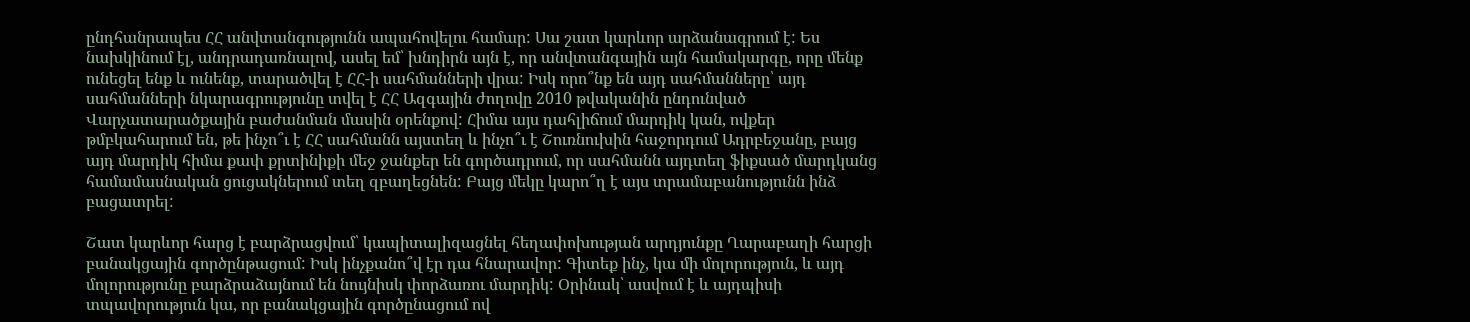ընդհանրապես ՀՀ անվտանգությունն ապահովելու համար: Սա շատ կարևոր արձանագրում է: Ես նախկինում էլ, անդրադառնալով, ասել եմ՝ խնդիրն այն է, որ անվտանգային այն համակարգը, որը մենք ունեցել ենք և ունենք, տարածվել է ՀՀ-ի սահմանների վրա: Իսկ որո՞նք են այդ սահմանները՝ այդ սահմանների նկարագրությունը տվել է ՀՀ Ազգային ժողովը 2010 թվականին ընդունված Վարչատարածքային բաժանման մասին օրենքով: Հիմա այս դահլիճում մարդիկ կան, ովքեր թմբկահարում են, թե ինչո՞ւ է ՀՀ սահմանն այստեղ և ինչո՞ւ է Շուռնուխին հաջորդում Ադրբեջանը, բայց այդ մարդիկ հիմա քափ քրտինիքի մեջ ջանքեր են գործադրում, որ սահմանն այդտեղ ֆիքսած մարդկանց համամասնական ցուցակներում տեղ զբաղեցնեն: Բայց մեկը կարո՞ղ է այս տրամաբանությունն ինձ բացատրել:

Շատ կարևոր հարց է բարձրացվում՝ կապիտալիզացնել հեղափոխության արդյունքը Ղարաբաղի հարցի բանակցային գործընթացում: Իսկ ինչքանո՞վ էր դա հնարավոր: Գիտեք ինչ, կա մի մոլորություն, և այդ մոլորությունը բարձրաձայնում են նույնիսկ փորձառու մարդիկ: Օրինակ՝ ասվում է և այդպիսի տպավորություն կա, որ բանակցային գործընացում ով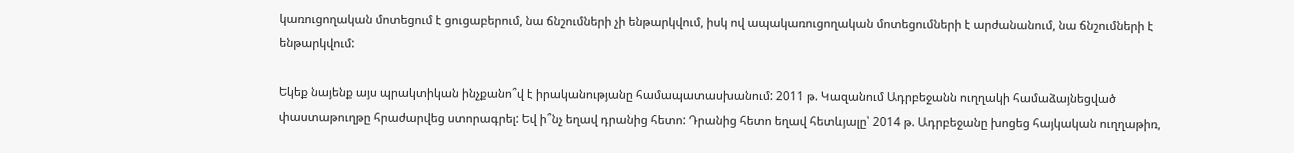կառուցողական մոտեցում է ցուցաբերում, նա ճնշումների չի ենթարկվում, իսկ ով ապակառուցողական մոտեցումների է արժանանում, նա ճնշումների է ենթարկվում:

Եկեք նայենք այս պրակտիկան ինչքանո՞վ է իրականությանը համապատասխանում: 2011 թ. Կազանում Ադրբեջանն ուղղակի համաձայնեցված փաստաթուղթը հրաժարվեց ստորագրել: Եվ ի՞նչ եղավ դրանից հետո: Դրանից հետո եղավ հետևյալը՝ 2014 թ. Ադրբեջանը խոցեց հայկական ուղղաթիռ,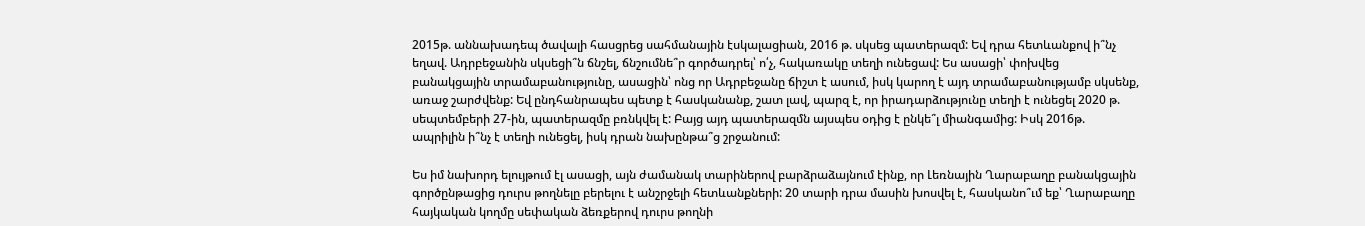2015թ. աննախադեպ ծավալի հասցրեց սահմանային էսկալացիան, 2016 թ. սկսեց պատերազմ: Եվ դրա հետևանքով ի՞նչ եղավ. Ադրբեջանին սկսեցի՞ն ճնշել, ճնշումնե՞ր գործադրել՝ ո՛չ, հակառակը տեղի ունեցավ: Ես ասացի՝ փոխվեց բանակցային տրամաբանությունը, ասացին՝ ոնց որ Ադրբեջանը ճիշտ է ասում, իսկ կարող է այդ տրամաբանությամբ սկսենք, առաջ շարժվենք: Եվ ընդհանրապես պետք է հասկանանք, շատ լավ, պարզ է, որ իրադարձությունը տեղի է ունեցել 2020 թ. սեպտեմբերի 27-ին, պատերազմը բռնկվել է: Բայց այդ պատերազմն այսպես օդից է ընկե՞լ միանգամից: Իսկ 2016թ. ապրիլին ի՞նչ է տեղի ունեցել, իսկ դրան նախընթա՞ց շրջանում:

Ես իմ նախորդ ելույթում էլ ասացի, այն ժամանակ տարիներով բարձրաձայնում էինք, որ Լեռնային Ղարաբաղը բանակցային գործընթացից դուրս թողնելը բերելու է անշրջելի հետևանքների: 20 տարի դրա մասին խոսվել է, հասկանո՞ւմ եք՝ Ղարաբաղը հայկական կողմը սեփական ձեռքերով դուրս թողնի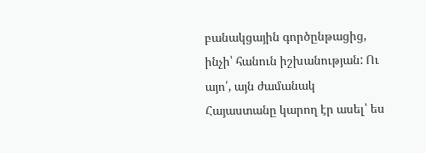բանակցային գործընթացից, ինչի՝ հանուն իշխանության: Ու այո՛, այն ժամանակ Հայաստանը կարող էր ասել՝ ես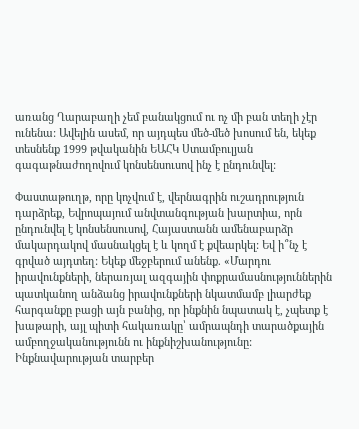առանց Ղարաբաղի չեմ բանակցում ու ոչ մի բան տեղի չէր ունենա: Ավելին ասեմ, որ այդպես մեծ-մեծ խոսում են, եկեք տեսնենք 1999 թվականին ԵԱՀԿ Ստամբուլյան գագաթնաժողովում կոնսենսուսով ինչ է ընդունվել:

Փաստաթուղթ, որը կոչվում է, վերնագրին ուշադրություն դարձրեք, Եվրոպայում անվտանգության խարտիա, որն ընդունվել է կոնսենսուսով, Հայաստանն ամենաբարձր մակարդակով մասնակցել է և կողմ է քվեարկել: Եվ ի՞նչ է գրված այդտեղ: Եկեք մեջբերում անենք. «Մարդու իրավունքների, ներառյալ ազգային փոքրամասնություններին պատկանող անձանց իրավունքների նկատմամբ լիարժեք հարգանքը բացի այն բանից, որ ինքնին նպատակ է, չպետք է խաթարի, այլ պիտի հակառակը՝ ամրապնդի տարածքային ամբողջականությունն ու ինքնիշխանությունը: Ինքնավարության տարբեր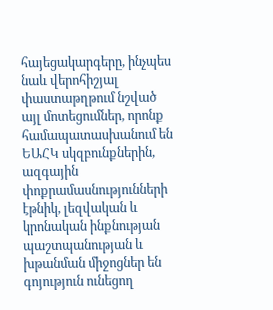հայեցակարգերը, ինչպես նաև վերոհիշյալ փաստաթղթում նշված այլ մոտեցումներ, որոնք համապատասխանում են ԵԱՀԿ սկզբունքներին, ազգային փոքրամասնությունների էթնիկ, լեզվական և կրոնական ինքնության պաշտպանության և խթանման միջոցներ են գոյություն ունեցող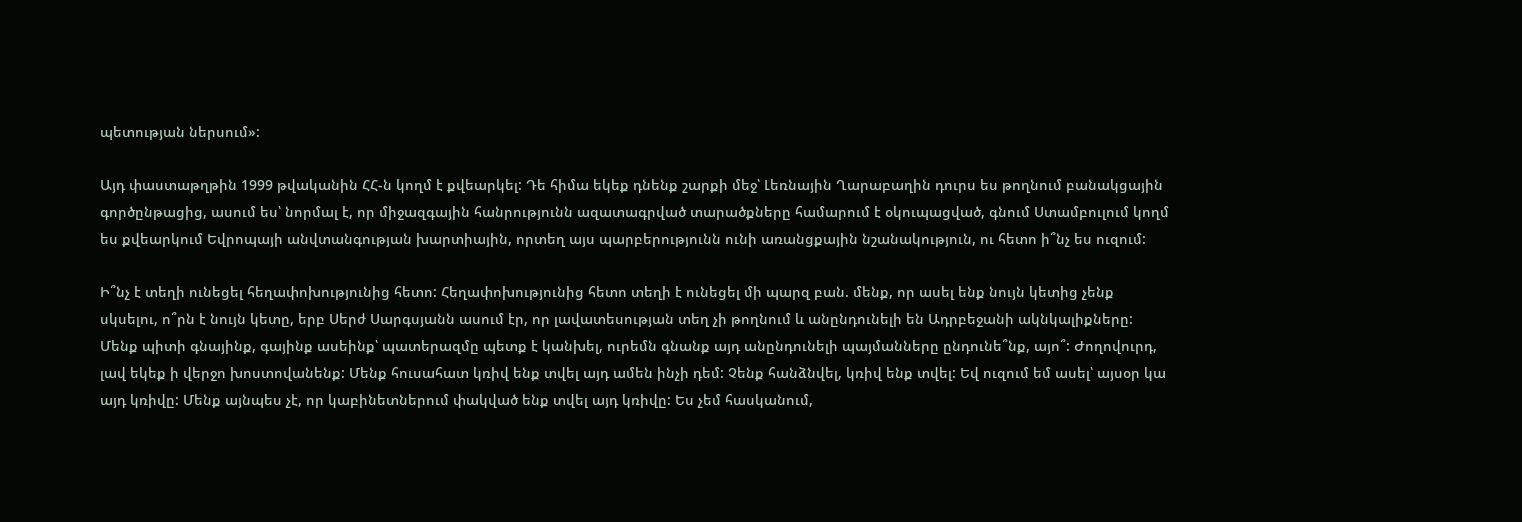պետության ներսում»:

Այդ փաստաթղթին 1999 թվականին ՀՀ-ն կողմ է քվեարկել: Դե հիմա եկեք դնենք շարքի մեջ՝ Լեռնային Ղարաբաղին դուրս ես թողնում բանակցային գործընթացից, ասում ես՝ նորմալ է, որ միջազգային հանրությունն ազատագրված տարածքները համարում է օկուպացված, գնում Ստամբուլում կողմ ես քվեարկում Եվրոպայի անվտանգության խարտիային, որտեղ այս պարբերությունն ունի առանցքային նշանակություն, ու հետո ի՞նչ ես ուզում:

Ի՞նչ է տեղի ունեցել հեղափոխությունից հետո: Հեղափոխությունից հետո տեղի է ունեցել մի պարզ բան. մենք, որ ասել ենք նույն կետից չենք սկսելու, ո՞րն է նույն կետը, երբ Սերժ Սարգսյանն ասում էր, որ լավատեսության տեղ չի թողնում և անընդունելի են Ադրբեջանի ակնկալիքները: Մենք պիտի գնայինք, գայինք ասեինք՝ պատերազմը պետք է կանխել, ուրեմն գնանք այդ անընդունելի պայմանները ընդունե՞նք, այո՞: Ժողովուրդ, լավ եկեք ի վերջո խոստովանենք: Մենք հուսահատ կռիվ ենք տվել այդ ամեն ինչի դեմ: Չենք հանձնվել, կռիվ ենք տվել: Եվ ուզում եմ ասել՝ այսօր կա այդ կռիվը: Մենք այնպես չէ, որ կաբինետներում փակված ենք տվել այդ կռիվը: Ես չեմ հասկանում,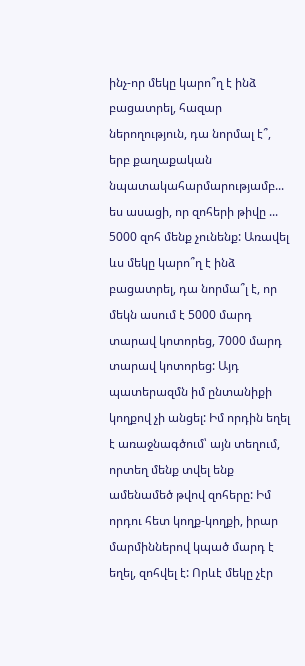ինչ-որ մեկը կարո՞ղ է ինձ բացատրել, հազար ներողություն, դա նորմալ է՞, երբ քաղաքական նպատակահարմարությամբ... ես ասացի, որ զոհերի թիվը ... 5000 զոհ մենք չունենք: Առավել ևս մեկը կարո՞ղ է ինձ բացատրել, դա նորմա՞լ է, որ մեկն ասում է 5000 մարդ տարավ կոտորեց, 7000 մարդ տարավ կոտորեց: Այդ պատերազմն իմ ընտանիքի կողքով չի անցել: Իմ որդին եղել է առաջնագծում՝ այն տեղում, որտեղ մենք տվել ենք ամենամեծ թվով զոհերը: Իմ որդու հետ կողք-կողքի, իրար մարմիններով կպած մարդ է եղել, զոհվել է: Որևէ մեկը չէր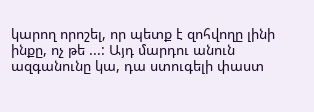կարող որոշել, որ պետք է զոհվողը լինի ինքը, ոչ թե ...: Այդ մարդու անուն ազգանունը կա, դա ստուգելի փաստ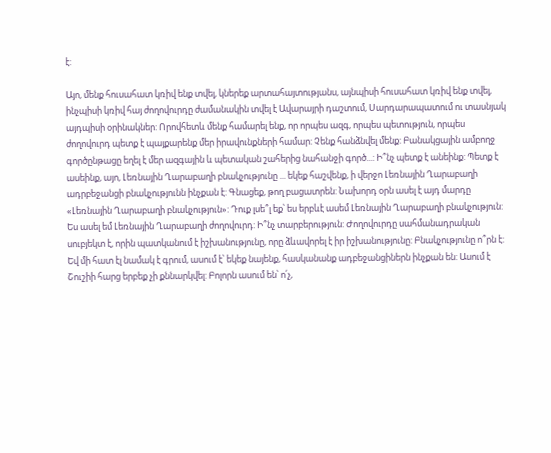է:

Այո, մենք հուսահատ կռիվ ենք տվել, կներեք արտահայտությանս, այնպիսի հուսահատ կռիվ ենք տվել, ինչպիսի կռիվ հայ ժողովուրդը ժամանակին տվել է Ավարայրի դաշտում, Սարդարապատում ու տասնյակ այդպիսի օրինակներ: Որովհետև մենք համարել ենք, որ որպես ազգ, որպես պետություն, որպես ժողովուրդ պետք է պայքարենք մեր իրավունքների համար: Չենք հանձնվել մենք: Բանակցային ամբողջ գործընթացը եղել է մեր ազգային և պետական շահերից նահանջի գործ...: Ի՞նչ պետք է անեինք: Պետք է ասեինք, այո, Լեռնային Ղարաբաղի բնակչությունը ... եկեք հաշվենք, ի վերջո Լեռնային Ղարաբաղի ադրբեջանցի բնակչությունն ինչքան է: Գնացեք, թող բացատրեն: Նախորդ օրն ասել է այդ մարդը «Լեռնային Ղարաբաղի բնակչություն»: Դուք լսե՞լ եք՝ ես երբևէ ասեմ Լեռնային Ղարաբաղի բնակչություն: Ես ասել եմ Լեռնային Ղարաբաղի ժողովուրդ: Ի՞նչ տարբերություն: Ժողովուրդը սահմանադրական սուբյեկտ է, որին պատկանում է իշխանությունը, որը ձևավորել է իր իշխանությունը: Բնակչությունը ո՞րն է: Եվ մի հատ էլ նամակ է գրում, ասում է՝ եկեք նայենք, հասկանանք ադբեջանցիներն ինչքան են: Ասում է Շուշիի հարց երբեք չի քննարկվել: Բոլորն ասում են՝ ո՛չ,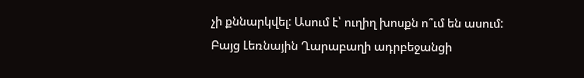չի քննարկվել: Ասում է՝ ուղիղ խոսքն ո՞ւմ են ասում: Բայց Լեռնային Ղարաբաղի ադրբեջանցի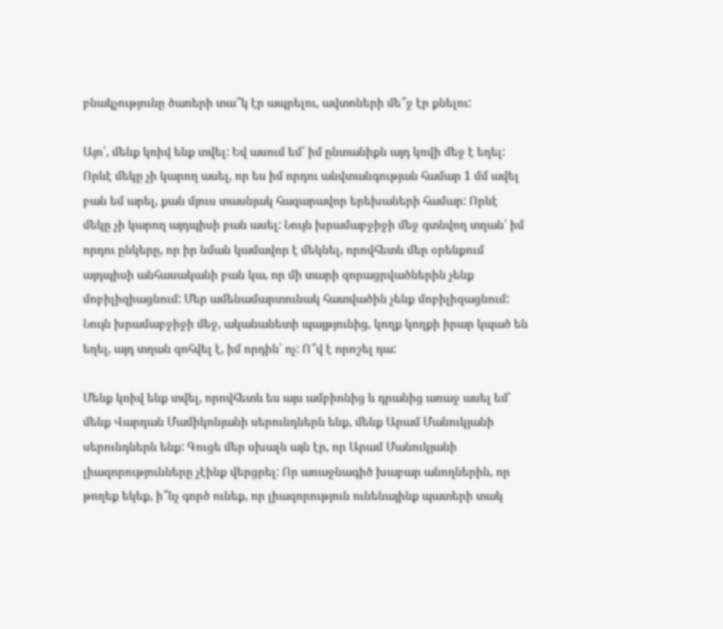բնակչությունը ծառերի տա՞կ էր ապրելու, ավտոների մե՞ջ էր քնելու:

Այո՛, մենք կռիվ ենք տվել: Եվ ասում եմ՝ իմ ընտանիքն այդ կռվի մեջ է եղել: Որևէ մեկը չի կարող ասել, որ ես իմ որդու անվտանգության համար 1 մմ ավել բան եմ արել, քան մյուս տասնյակ հազարավոր երեխաների համար: Որևէ մեկը չի կարող այդպիսի բան ասել: Նույն խրամաբջիջի մեջ գտնվող տղան՝ իմ որդու ընկերը, որ իր նման կամավոր է մեկնել, որովհետև մեր օրենքում այդպիսի անհասականի բան կա, որ մի տարի զորացրվածներին չենք մոբիլիզիացնում: Մեր ամենամարտունակ հատվածին չենք մոբիլիզացնում: Նույն խրամաբջիջի մեջ, ականանետի պայթյունից, կողք կողքի իրար կպած են եղել, այդ տղան զոհվել է, իմ որդին՝ ոչ: Ո՞վ է որոշել դա:

Մենք կռիվ ենք տվել, որովհետև ես այս ամբիոնից և դրանից առաջ ասել եմ՝ մենք Վարդան Մամիկոնյանի սերունդներն ենք, մենք Արամ Մանուկյանի սերունդներն ենք: Գուցե մեր սխալն այն էր, որ Արամ Մանուկյանի լիազորությունները չէինք վերցրել: Որ առաջնագիծ խաբար անողներին, որ թողեք եկեք, ի՞նչ գործ ունեք, որ լիազորություն ունենայինք պատերի տակ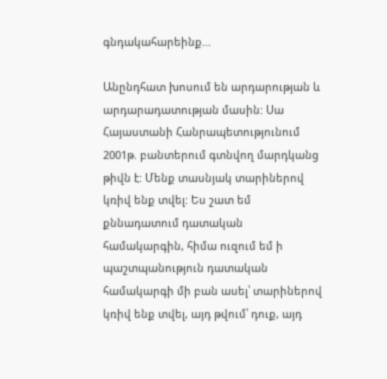գնդակահարեինք...

Անընդհատ խոսում են արդարության և արդարադատության մասին: Սա Հայաստանի Հանրապետությունում 2001թ. բանտերում գտնվող մարդկանց թիվն է: Մենք տասնյակ տարիներով կռիվ ենք տվել: Ես շատ եմ քննադատում դատական համակարգին, հիմա ուզում եմ ի պաշտպանություն դատական համակարգի մի բան ասել՝ տարիներով կռիվ ենք տվել, այդ թվում՝ դուք, այդ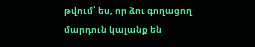թվում՝ ես, որ ձու գողացող մարդուն կալանք են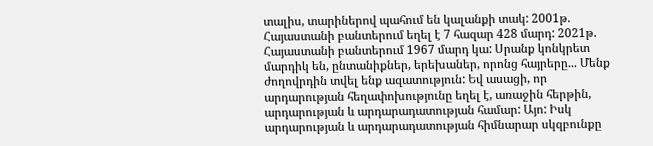տալիս, տարիներով պահում են կալանքի տակ: 2001թ. Հայաստանի բանտերում եղել է 7 հազար 428 մարդ: 2021թ. Հայաստանի բանտերում 1967 մարդ կա: Սրանք կոնկրետ մարդիկ են, ընտանիքներ, երեխաներ, որոնց հայրերը... Մենք ժողովրդին տվել ենք ազատություն: Եվ ասացի, որ արդարության հեղափոխությունը եղել է, առաջին հերթին, արդարության և արդարադատության համար: Այո: Իսկ արդարության և արդարադատության հիմնարար սկզբունքը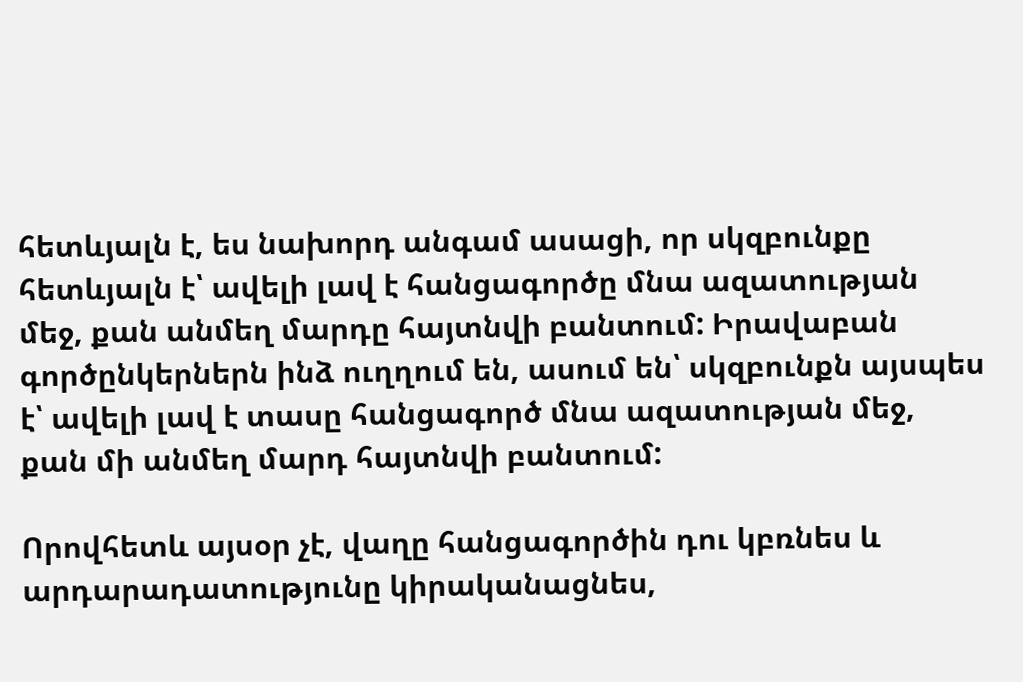հետևյալն է, ես նախորդ անգամ ասացի, որ սկզբունքը հետևյալն է՝ ավելի լավ է հանցագործը մնա ազատության մեջ, քան անմեղ մարդը հայտնվի բանտում: Իրավաբան գործընկերներն ինձ ուղղում են, ասում են՝ սկզբունքն այսպես է՝ ավելի լավ է տասը հանցագործ մնա ազատության մեջ, քան մի անմեղ մարդ հայտնվի բանտում:

Որովհետև այսօր չէ, վաղը հանցագործին դու կբռնես և արդարադատությունը կիրականացնես,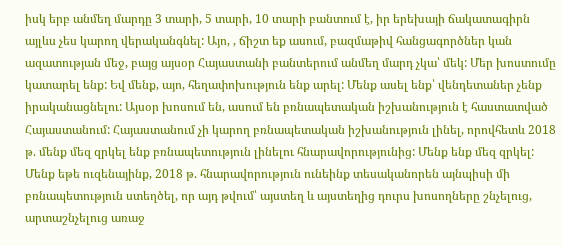իսկ երբ անմեղ մարդը 3 տարի, 5 տարի, 10 տարի բանտում է, իր երեխայի ճակատագիրն այլևս չես կարող վերականգնել: Այո, , ճիշտ եք ասում, բազմաթիվ հանցագործներ կան ազատության մեջ, բայց այսօր Հայաստանի բանտերում անմեղ մարդ չկա՝ մեկ: Մեր խոստումը կատարել ենք: Եվ մենք, այո, հեղափոխություն ենք արել: Մենք ասել ենք՝ վենդետաներ չենք իրականացնելու: Այսօր խոսում են, ասում են բռնապետական իշխանություն է հաստատված Հայաստանում: Հայաստանում չի կարող բռնապետական իշխանություն լինել, որովհետև 2018 թ. մենք մեզ զրկել ենք բռնապետություն լինելու հնարավորությունից: Մենք ենք մեզ զրկել: Մենք եթե ուզենայինք, 2018 թ. հնարավորություն ունեինք տեսականորեն այնպիսի մի բռնապետություն ստեղծել, որ այդ թվում՝ այստեղ և այստեղից դուրս խոսողները շնչելուց, արտաշնչելուց առաջ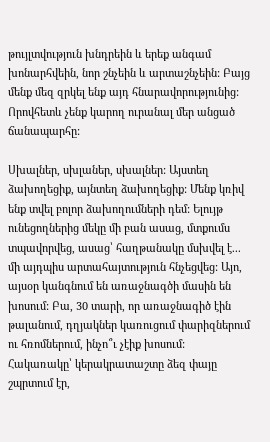թույլտվություն խնդրեին և երեք անգամ խոնարհվեին, նոր շնչեին և արտաշնչեին: Բայց մենք մեզ զրկել ենք այդ հնարավորությունից: Որովհետև չենք կարող ուրանալ մեր անցած ճանապարհը:

Սխալներ, սխլաներ, սխալներ: Այստեղ ձախողեցիք, այնտեղ ձախողեցիք: Մենք կռիվ ենք տվել բոլոր ձախողումների դեմ: Ելույթ ունեցողներից մեկը մի բան ասաց, մտքումս տպավորվեց, ասաց՝ հաղթանակը մսխվել է... մի այդպիս արտահայտություն հնչեցվեց: Այո, այսօր կանգնում են առաջնագծի մասին են խոսում: Բա, 30 տարի, որ առաջնագիծ էին թալանում, դղյակներ կառուցում փարիզներում ու հռոմներում, ինչո՞ւ չէիք խոսում: Հակառակը՝ կերակրատաշտը ձեզ փայը շպրտում էր,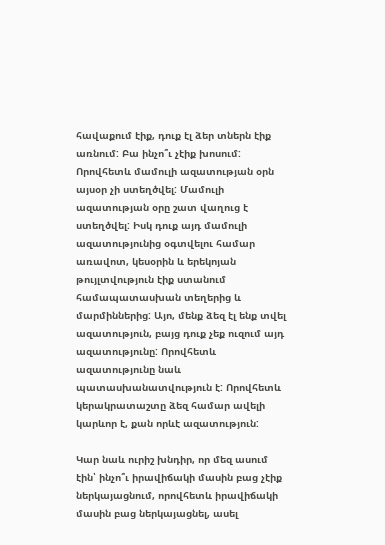հավաքում էիք, դուք էլ ձեր տներն էիք առնում: Բա ինչո՞ւ չէիք խոսում: Որովհետև մամուլի ազատության օրն այսօր չի ստեղծվել: Մամուլի ազատության օրը շատ վաղուց է ստեղծվել: Իսկ դուք այդ մամուլի ազատությունից օգտվելու համար առավոտ, կեսօրին և երեկոյան թույլտվություն էիք ստանում համապատասխան տեղերից և մարմիններից: Այո, մենք ձեզ էլ ենք տվել ազատություն, բայց դուք չեք ուզում այդ ազատությունը: Որովհետև ազատությունը նաև պատասխանատվություն է: Որովհետև կերակրատաշտը ձեզ համար ավելի կարևոր է, քան որևէ ազատություն:

Կար նաև ուրիշ խնդիր, որ մեզ ասում էին՝ ինչո՞ւ իրավիճակի մասին բաց չէիք ներկայացնում, որովհետև իրավիճակի մասին բաց ներկայացնել, ասել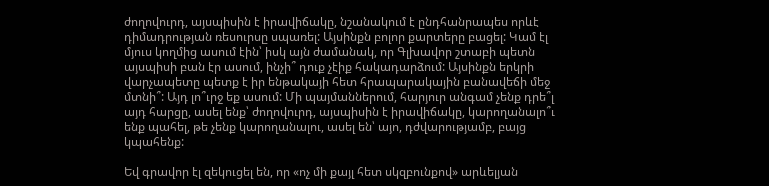ժողովուրդ, այսպիսին է իրավիճակը, նշանակում է ընդհանրապես որևէ դիմադրության ռեսուրսը սպառել: Այսինքն բոլոր քարտերը բացել: Կամ էլ մյուս կողմից ասում էին՝ իսկ այն ժամանակ, որ Գլխավոր շտաբի պետն այսպիսի բան էր ասում, ինչի՞ դուք չէիք հակադարձում: Այսինքն երկրի վարչապետը պետք է իր ենթակայի հետ հրապարակային բանավեճի մեջ մտնի՞: Այդ լո՞ւրջ եք ասում: Մի պայմաններում, հարյուր անգամ չենք դրե՞լ այդ հարցը, ասել ենք՝ ժողովուրդ, այսպիսին է իրավիճակը, կարողանալո՞ւ ենք պահել, թե չենք կարողանալու, ասել են՝ այո, դժվարությամբ, բայց կպահենք:

Եվ գրավոր էլ զեկուցել են, որ «ոչ մի քայլ հետ սկզբունքով» արևելյան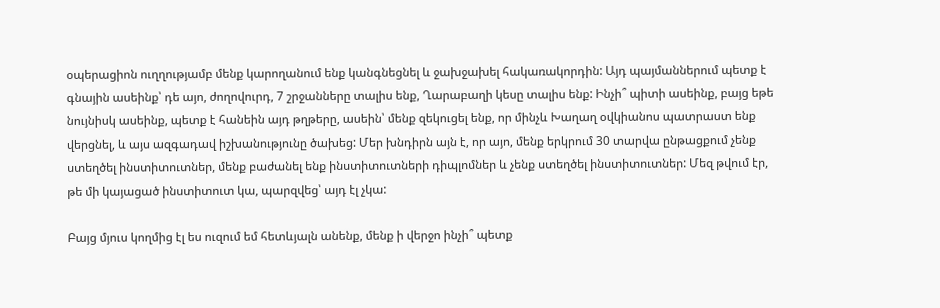օպերացիոն ուղղությամբ մենք կարողանում ենք կանգնեցնել և ջախջախել հակառակորդին: Այդ պայմաններում պետք է գնային ասեինք՝ դե այո, ժողովուրդ, 7 շրջանները տալիս ենք, Ղարաբաղի կեսը տալիս ենք: Ինչի՞ պիտի ասեինք, բայց եթե նույնիսկ ասեինք, պետք է հանեին այդ թղթերը, ասեին՝ մենք զեկուցել ենք, որ մինչև Խաղաղ օվկիանոս պատրաստ ենք վերցնել, և այս ազգադավ իշխանությունը ծախեց: Մեր խնդիրն այն է, որ այո, մենք երկրում 30 տարվա ընթացքում չենք ստեղծել ինստիտուտներ, մենք բաժանել ենք ինստիտուտների դիպլոմներ և չենք ստեղծել ինստիտուտներ: Մեզ թվում էր, թե մի կայացած ինստիտուտ կա, պարզվեց՝ այդ էլ չկա:

Բայց մյուս կողմից էլ ես ուզում եմ հետևյալն անենք, մենք ի վերջո ինչի՞ պետք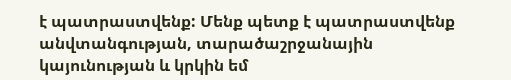է պատրաստվենք: Մենք պետք է պատրաստվենք անվտանգության, տարածաշրջանային կայունության և կրկին եմ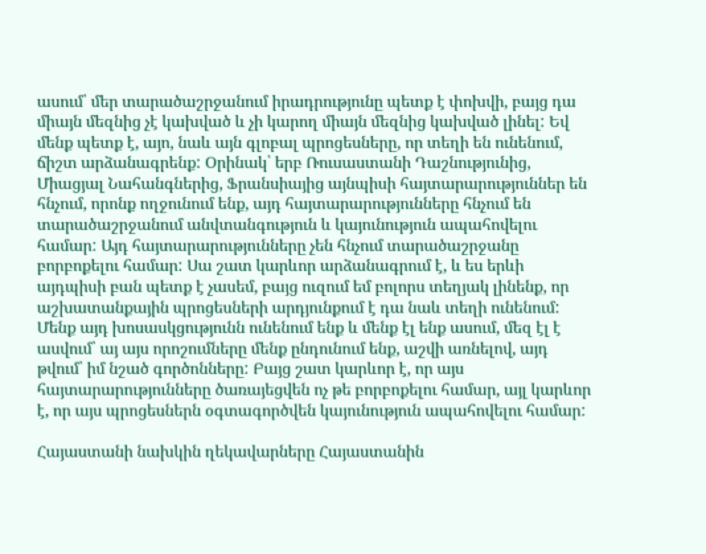ասում՝ մեր տարածաշրջանում իրադրությունը պետք է փոխվի, բայց դա միայն մեզնից չէ կախված և չի կարող միայն մեզնից կախված լինել: Եվ մենք պետք է, այո, նաև այն գլոբալ պրոցեսները, որ տեղի են ունենում, ճիշտ արձանագրենք: Օրինակ՝ երբ Ռուսաստանի Դաշնությունից, Միացյալ Նահանգներից, Ֆրանսիայից այնպիսի հայտարարություններ են հնչում, որոնք ողջունում ենք, այդ հայտարարությունները հնչում են տարածաշրջանում անվտանգություն և կայունություն ապահովելու համար: Այդ հայտարարությունները չեն հնչում տարածաշրջանը բորբոքելու համար: Սա շատ կարևոր արձանագրում է, և ես երևի այդպիսի բան պետք է չասեմ, բայց ուզում եմ բոլորս տեղյակ լինենք, որ աշխատանքային պրոցեսների արդյունքում է դա նաև տեղի ունենում: Մենք այդ խոսասկցությունն ունենում ենք և մենք էլ ենք ասում, մեզ էլ է ասվում՝ այ այս որոշումները մենք ընդունում ենք, աշվի առնելով, այդ թվում՝ իմ նշած գործոնները: Բայց շատ կարևոր է, որ այս հայտարարությունները ծառայեցվեն ոչ թե բորբոքելու համար, այլ կարևոր է, որ այս պրոցեսներն օգտագործվեն կայունություն ապահովելու համար:

Հայաստանի նախկին ղեկավարները Հայաստանին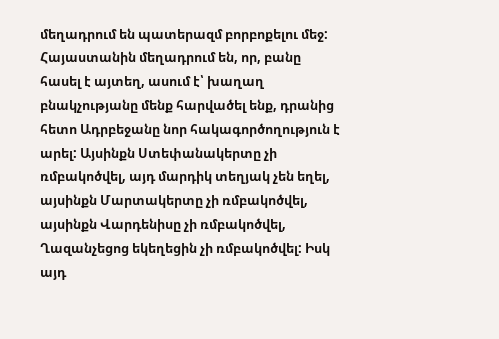մեղադրում են պատերազմ բորբոքելու մեջ: Հայաստանին մեղադրում են, որ, բանը հասել է այտեղ, ասում է՝ խաղաղ բնակչությանը մենք հարվածել ենք, դրանից հետո Ադրբեջանը նոր հակագործողություն է արել: Այսինքն Ստեփանակերտը չի ռմբակոծվել, այդ մարդիկ տեղյակ չեն եղել, այսինքն Մարտակերտը չի ռմբակոծվել, այսինքն Վարդենիսը չի ռմբակոծվել, Ղազանչեցոց եկեղեցին չի ռմբակոծվել: Իսկ այդ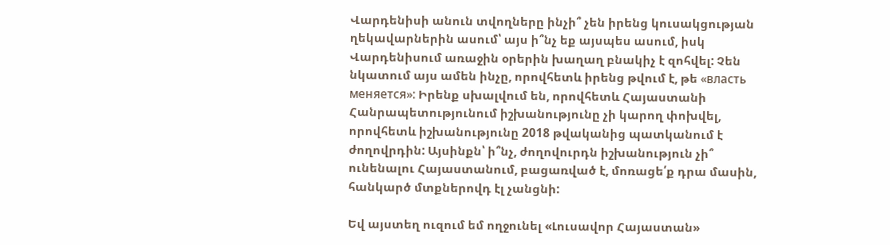Վարդենիսի անուն տվողները ինչի՞ չեն իրենց կուսակցության ղեկավարներին ասում՝ այս ի՞նչ եք այսպես ասում, իսկ Վարդենիսում առաջին օրերին խաղաղ բնակիչ է զոհվել: Չեն նկատում այս ամեն ինչը, որովհետև իրենց թվում է, թե «власть меняется»: Իրենք սխալվում են, որովհետև Հայաստանի Հանրապետությունում իշխանությունը չի կարող փոխվել, որովհետև իշխանությունը 2018 թվականից պատկանում է ժողովրդին: Այսինքն՝ ի՞նչ, ժողովուրդն իշխանություն չի՞ ունենալու Հայաստանում, բացառված է, մոռացե՛ք դրա մասին, հանկարծ մտքներովդ էլ չանցնի:

Եվ այստեղ ուզում եմ ողջունել «Լուսավոր Հայաստան»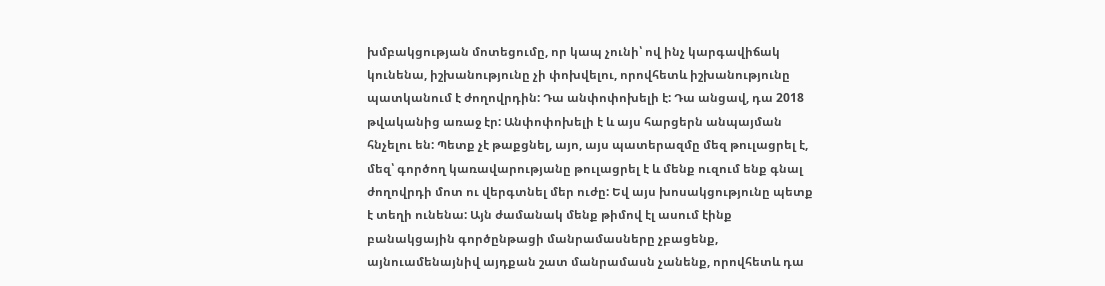խմբակցության մոտեցումը, որ կապ չունի՝ ով ինչ կարգավիճակ կունենա, իշխանությունը չի փոխվելու, որովհետև իշխանությունը պատկանում է ժողովրդին: Դա անփոփոխելի է: Դա անցավ, դա 2018 թվականից առաջ էր: Անփոփոխելի է և այս հարցերն անպայման հնչելու են: Պետք չէ թաքցնել, այո, այս պատերազմը մեզ թուլացրել է, մեզ՝ գործող կառավարությանը թուլացրել է և մենք ուզում ենք գնալ ժողովրդի մոտ ու վերգտնել մեր ուժը: Եվ այս խոսակցությունը պետք է տեղի ունենա: Այն ժամանակ մենք թիմով էլ ասում էինք բանակցային գործընթացի մանրամասները չբացենք, այնուամենայնիվ այդքան շատ մանրամասն չանենք, որովհետև դա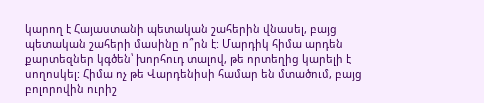կարող է Հայաստանի պետական շահերին վնասել, բայց պետական շահերի մասինը ո՞րն է: Մարդիկ հիմա արդեն քարտեզներ կգծեն՝ խորհուդ տալով, թե որտեղից կարելի է սողոսկել: Հիմա ոչ թե Վարդենիսի համար են մտածում, բայց բոլորովին ուրիշ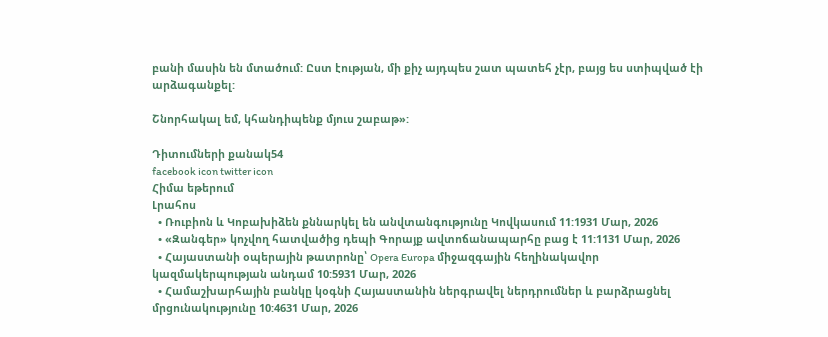բանի մասին են մտածում: Ըստ էության, մի քիչ այդպես շատ պատեհ չէր, բայց ես ստիպված էի արձագանքել:

Շնորհակալ եմ, կհանդիպենք մյուս շաբաթ»:

Դիտումների քանակ54
facebook icon twitter icon
Հիմա եթերում
Լրահոս
  • Ռուբիոն և Կոբախիձեն քննարկել են անվտանգությունը Կովկասում 11:1931 Մար, 2026
  • «Զանգեր» կոչվող հատվածից դեպի Գորայք ավտոճանապարհը բաց է 11:1131 Մար, 2026
  • Հայաստանի օպերային թատրոնը՝ Opera Europa միջազգային հեղինակավոր կազմակերպության անդամ 10:5931 Մար, 2026
  • Համաշխարհային բանկը կօգնի Հայաստանին ներգրավել ներդրումներ և բարձրացնել մրցունակությունը 10:4631 Մար, 2026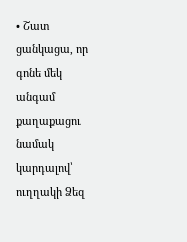• Շատ ցանկացա, որ գոնե մեկ անգամ քաղաքացու նամակ կարդալով՝ ուղղակի Ձեզ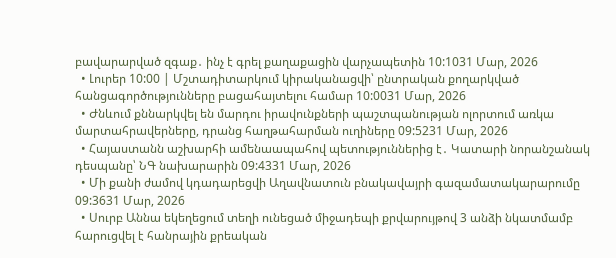բավարարված զգաք․ ինչ է գրել քաղաքացին վարչապետին 10:1031 Մար, 2026
  • Լուրեր 10:00 | Մշտադիտարկում կիրականացվի՝ ընտրական քողարկված հանցագործությունները բացահայտելու համար 10:0031 Մար, 2026
  • Ժնևում քննարկվել են մարդու իրավունքների պաշտպանության ոլորտում առկա մարտահրավերները, դրանց հաղթահարման ուղիները 09:5231 Մար, 2026
  • Հայաստանն աշխարհի ամենաապահով պետություններից է․ Կատարի նորանշանակ դեսպանը՝ ՆԳ նախարարին 09:4331 Մար, 2026
  • Մի քանի ժամով կդադարեցվի Աղավնատուն բնակավայրի գազամատակարարումը 09:3631 Մար, 2026
  • Սուրբ Աննա եկեղեցում տեղի ունեցած միջադեպի քրվարույթով 3 անձի նկատմամբ հարուցվել է հանրային քրեական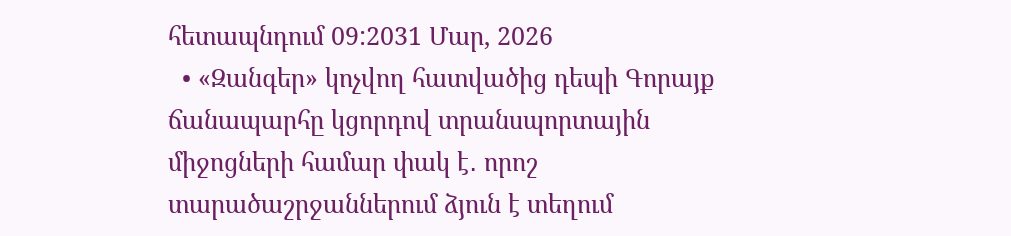հետապնդում 09:2031 Մար, 2026
  • «Զանգեր» կոչվող հատվածից դեպի Գորայք ճանապարհը կցորդով տրանսպորտային միջոցների համար փակ է․ որոշ տարածաշրջաններում ձյուն է տեղում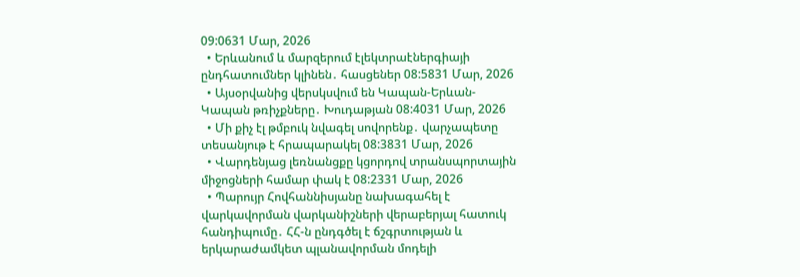09:0631 Մար, 2026
  • Երևանում և մարզերում էլեկտրաէներգիայի ընդհատումներ կլինեն․ հասցեներ 08:5831 Մար, 2026
  • Այսօրվանից վերսկսվում են Կապան-Երևան-Կապան թռիչքները․ Խուդաթյան 08:4031 Մար, 2026
  • Մի քիչ էլ թմբուկ նվագել սովորենք․ վարչապետը տեսանյութ է հրապարակել 08:3831 Մար, 2026
  • Վարդենյաց լեռնանցքը կցորդով տրանսպորտային միջոցների համար փակ է 08:2331 Մար, 2026
  • Պարույր Հովհաննիսյանը նախագահել է վարկավորման վարկանիշների վերաբերյալ հատուկ հանդիպումը․ ՀՀ-ն ընդգծել է ճշգրտության և երկարաժամկետ պլանավորման մոդելի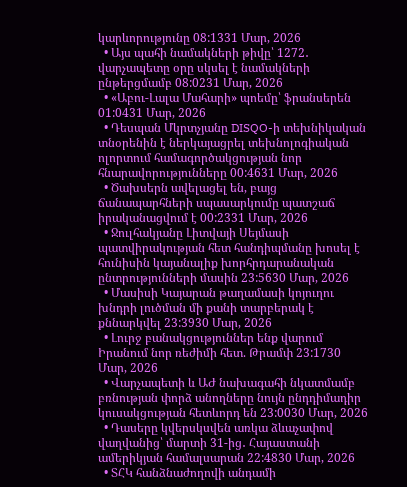կարևորությունը 08:1331 Մար, 2026
  • Այս պահի նամակների թիվը՝ 1272․ վարչապետը օրը սկսել է նամակների ընթերցմամբ 08:0231 Մար, 2026
  • «Աբու-Լալա Մահարի» պոեմը՝ ֆրանսերեն 01:0431 Մար, 2026
  • Դեսպան Մկրտչյանը DISQO-ի տեխնիկական տնօրենին է ներկայացրել տեխնոլոգիական ոլորտում համագործակցության նոր հնարավորությունները 00:4631 Մար, 2026
  • Ծախսերն ավելացել են, բայց ճանապարհների սպասարկումը պատշաճ իրականացվում է 00:2331 Մար, 2026
  • Ջուլհակյանը Լիտվայի Սեյմասի պատվիրակության հետ հանդիպմանը խոսել է հունիսին կայանալիք խորհրդարանական ընտրությունների մասին 23:5630 Մար, 2026
  • Մասիսի Կայարան թաղամասի կոյուղու խնդրի լուծման մի քանի տարբերակ է քննարկվել 23:3930 Մար, 2026
  • Լուրջ բանակցություններ ենք վարում Իրանում նոր ռեժիմի հետ. Թրամփ 23:1730 Մար, 2026
  • Վարչապետի և ԱԺ նախագահի նկատմամբ բռնության փորձ անողները նույն ընդդիմադիր կուսակցության հետևորդ են 23:0030 Մար, 2026
  • Դասերը կվերսկսվեն առկա ձևաչափով վաղվանից՝ մարտի 31-ից․ Հայաստանի ամերիկյան համալսարան 22:4830 Մար, 2026
  • ՏՀԿ հանձնաժողովի անդամի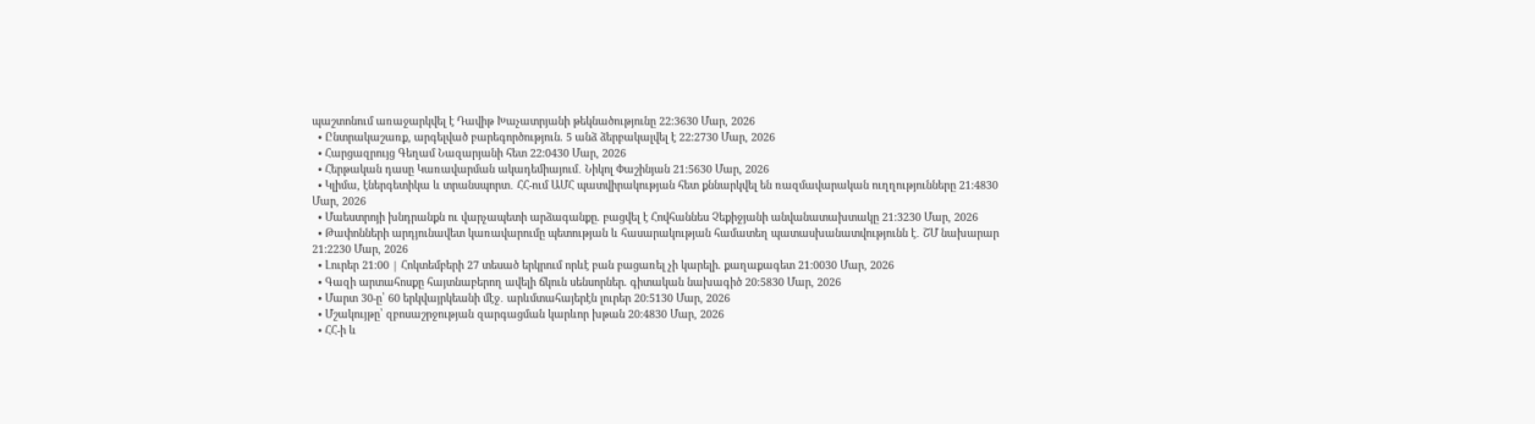պաշտոնում առաջարկվել է Դավիթ Խաչատրյանի թեկնածությունը 22:3630 Մար, 2026
  • Ընտրակաշառք, արգելված բարեգործություն. 5 անձ ձերբակալվել է 22:2730 Մար, 2026
  • Հարցազրույց Գեղամ Նազարյանի հետ 22:0430 Մար, 2026
  • Հերթական դասը Կառավարման ակադեմիայում․ Նիկոլ Փաշինյան 21:5630 Մար, 2026
  • Կլիմա, էներգետիկա և տրանսպորտ․ ՀՀ-ում ԱՄՀ պատվիրակության հետ քննարկվել են ռազմավարական ուղղությունները 21:4830 Մար, 2026
  • Մաեստրոյի խնդրանքն ու վարչապետի արձագանքը. բացվել է Հովհաննես Չեքիջյանի անվանատախտակը 21:3230 Մար, 2026
  • Թափոնների արդյունավետ կառավարումը պետության և հասարակության համատեղ պատասխանատվությունն է․ ՇՄ նախարար 21:2230 Մար, 2026
  • Լուրեր 21։00 | Հոկտեմբերի 27 տեսած երկրում որևէ բան բացառել չի կարելի. քաղաքագետ 21:0030 Մար, 2026
  • Գազի արտահոսքը հայտնաբերող ավելի ճկուն սենսորներ. գիտական նախագիծ 20:5830 Մար, 2026
  • Մարտ 30-ը՝ 60 երկվայրկեանի մէջ․ արևմտահայերէն լուրեր 20:5130 Մար, 2026
  • Մշակույթը՝ զբոսաշրջության զարգացման կարևոր խթան 20:4830 Մար, 2026
  • ՀՀ-ի և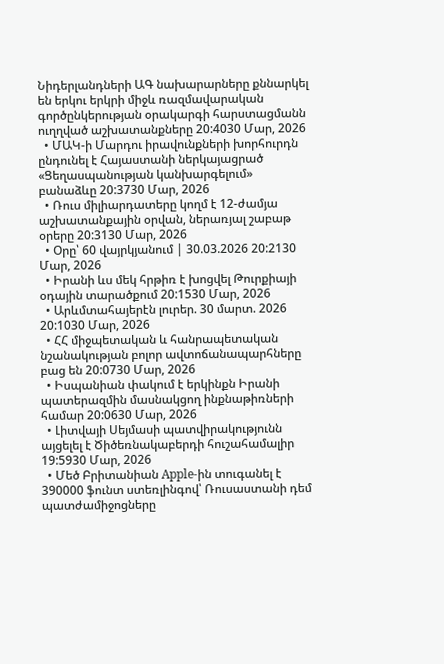Նիդերլանդների ԱԳ նախարարները քննարկել են երկու երկրի միջև ռազմավարական գործընկերության օրակարգի հարստացմանն ուղղված աշխատանքները 20:4030 Մար, 2026
  • ՄԱԿ-ի Մարդու իրավունքների խորհուրդն ընդունել է Հայաստանի ներկայացրած «Ցեղասպանության կանխարգելում» բանաձևը 20:3730 Մար, 2026
  • Ռուս միլիարդատերը կողմ է 12-ժամյա աշխատանքային օրվան, ներառյալ շաբաթ օրերը 20:3130 Մար, 2026
  • Օրը՝ 60 վայրկյանում | 30.03.2026 20:2130 Մար, 2026
  • Իրանի ևս մեկ հրթիռ է խոցվել Թուրքիայի օդային տարածքում 20:1530 Մար, 2026
  • Արևմտահայերէն լուրեր. 30 մարտ. 2026 20:1030 Մար, 2026
  • ՀՀ միջպետական և հանրապետական նշանակության բոլոր ավտոճանապարհները բաց են 20:0730 Մար, 2026
  • Իսպանիան փակում է երկինքն Իրանի պատերազմին մասնակցող ինքնաթիռների համար 20:0630 Մար, 2026
  • Լիտվայի Սեյմասի պատվիրակությունն այցելել է Ծիծեռնակաբերդի հուշահամալիր 19:5930 Մար, 2026
  • Մեծ Բրիտանիան Apple-ին տուգանել է 390000 ֆունտ ստեռլինգով՝ Ռուսաստանի դեմ պատժամիջոցները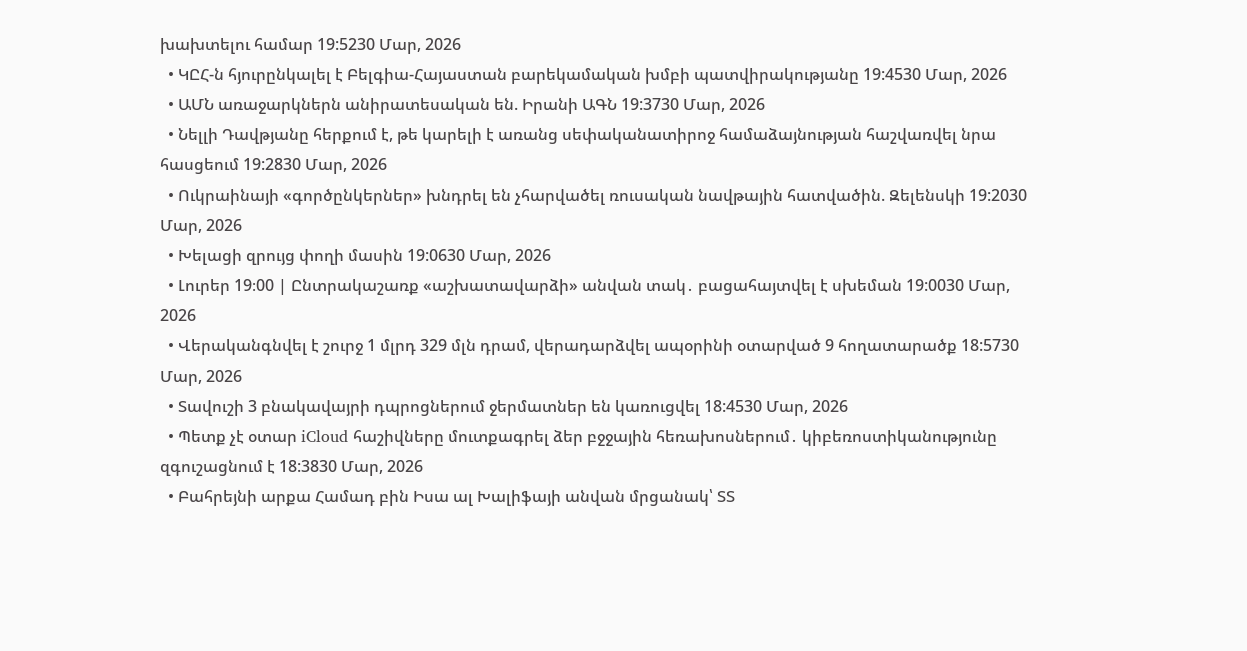խախտելու համար 19:5230 Մար, 2026
  • ԿԸՀ-ն հյուրընկալել է Բելգիա-Հայաստան բարեկամական խմբի պատվիրակությանը 19:4530 Մար, 2026
  • ԱՄՆ առաջարկներն անիրատեսական են. Իրանի ԱԳՆ 19:3730 Մար, 2026
  • Նելլի Դավթյանը հերքում է, թե կարելի է առանց սեփականատիրոջ համաձայնության հաշվառվել նրա հասցեում 19:2830 Մար, 2026
  • Ուկրաինայի «գործընկերներ» խնդրել են չհարվածել ռուսական նավթային հատվածին. Զելենսկի 19:2030 Մար, 2026
  • Խելացի զրույց փողի մասին 19:0630 Մար, 2026
  • Լուրեր 19։00 | Ընտրակաշառք «աշխատավարձի» անվան տակ․ բացահայտվել է սխեման 19:0030 Մար, 2026
  • Վերականգնվել է շուրջ 1 մլրդ 329 մլն դրամ, վերադարձվել ապօրինի օտարված 9 հողատարածք 18:5730 Մար, 2026
  • Տավուշի 3 բնակավայրի դպրոցներում ջերմատներ են կառուցվել 18:4530 Մար, 2026
  • Պետք չէ օտար iCloud հաշիվները մուտքագրել ձեր բջջային հեռախոսներում․ կիբեռոստիկանությունը զգուշացնում է 18:3830 Մար, 2026
  • Բահրեյնի արքա Համադ բին Իսա ալ Խալիֆայի անվան մրցանակ՝ ՏՏ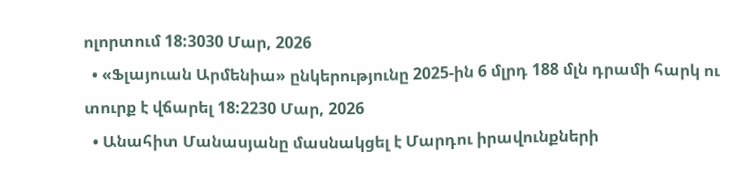ոլորտում 18:3030 Մար, 2026
  • «Ֆլայուան Արմենիա» ընկերությունը 2025-ին 6 մլրդ 188 մլն դրամի հարկ ու տուրք է վճարել 18:2230 Մար, 2026
  • Անահիտ Մանասյանը մասնակցել է Մարդու իրավունքների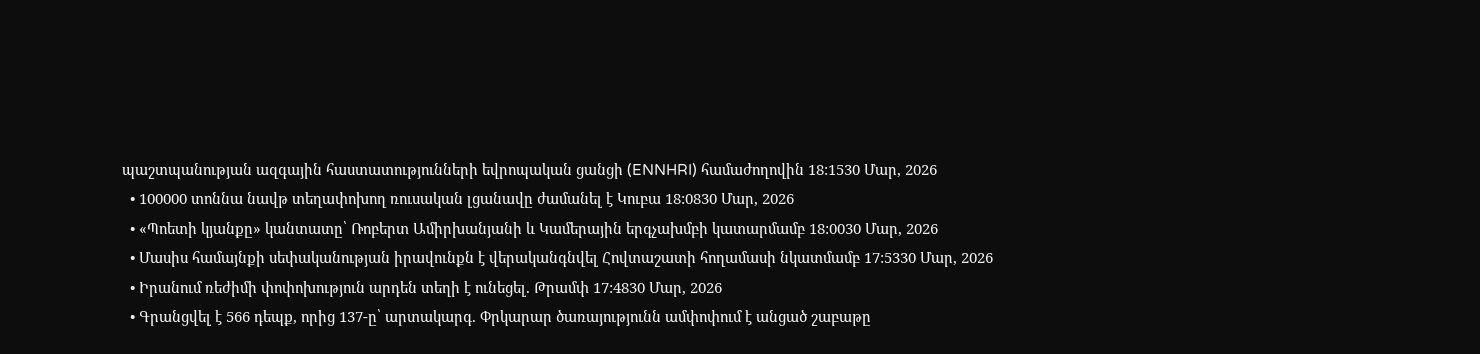պաշտպանության ազգային հաստատությունների եվրոպական ցանցի (ENNHRI) համաժողովին 18:1530 Մար, 2026
  • 100000 տոննա նավթ տեղափոխող ռուսական լցանավը ժամանել է Կուբա 18:0830 Մար, 2026
  • «Պոետի կյանքը» կանտատը՝ Ռոբերտ Ամիրխանյանի և Կամերային երգչախմբի կատարմամբ 18:0030 Մար, 2026
  • Մասիս համայնքի սեփականության իրավունքն է վերականգնվել Հովտաշատի հողամասի նկատմամբ 17:5330 Մար, 2026
  • Իրանում ռեժիմի փոփոխություն արդեն տեղի է ունեցել. Թրամփ 17:4830 Մար, 2026
  • Գրանցվել է 566 դեպք, որից 137-ը՝ արտակարգ. Փրկարար ծառայությունն ամփոփում է անցած շաբաթը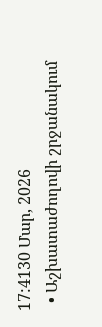17:4130 Մար, 2026
  • Աշխատաժողովի շրջանակում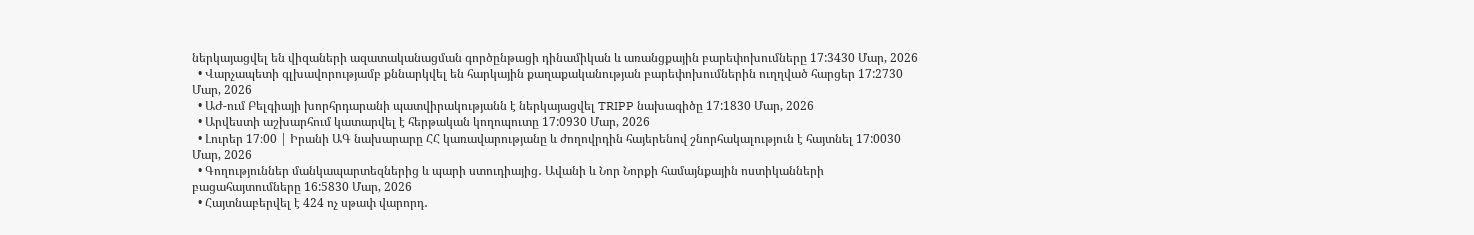ներկայացվել են վիզաների ազատականացման գործընթացի դինամիկան և առանցքային բարեփոխումները 17:3430 Մար, 2026
  • Վարչապետի գլխավորությամբ քննարկվել են հարկային քաղաքականության բարեփոխումներին ուղղված հարցեր 17:2730 Մար, 2026
  • ԱԺ-ում Բելգիայի խորհրդարանի պատվիրակությանն է ներկայացվել TRIPP նախագիծը 17:1830 Մար, 2026
  • Արվեստի աշխարհում կատարվել է հերթական կողոպուտը 17:0930 Մար, 2026
  • Լուրեր 17։00 | Իրանի ԱԳ նախարարը ՀՀ կառավարությանը և ժողովրդին հայերենով շնորհակալություն է հայտնել 17:0030 Մար, 2026
  • Գողություններ մանկապարտեզներից և պարի ստուդիայից․ Ավանի և Նոր Նորքի համայնքային ոստիկանների բացահայտումները 16:5830 Մար, 2026
  • Հայտնաբերվել է 424 ոչ սթափ վարորդ․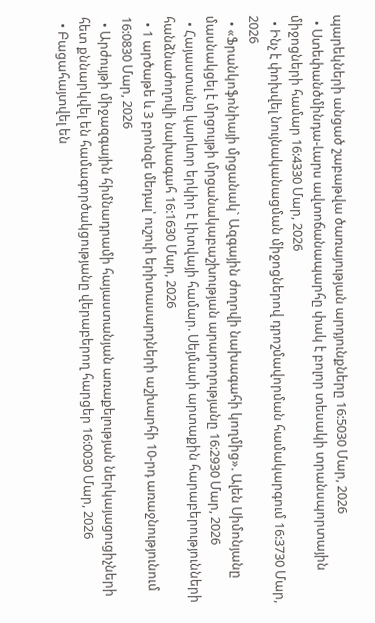պարեկների անցած շաբաթվա ծառայության արդյունքները 16:5030 Մար, 2026
  • Ստեփանծմինդա-Լարս ավտոճանապարհը փակ է բոլոր տեսակի տրանսպորտային միջոցների համար 16:4330 Մար, 2026
  • Ինչ է փոխվել նույնականացման միջոցներով դրոշմավորման համակարգում 16:3730 Մար, 2026
  • «Ֆրանկոֆոնիայի մրցանակ` Ազգային ժողովի նախագահի կողմից». Ալեն Սիմոնյանը մասնակցել է մրցույթի մրցանակաբաշխության արարողությանը 16:2930 Մար, 2026
  • Հայաստանը կարևոր երկիր է Լիտվայի համար. Սեյմասի արտաքին հարաբերությունների հանձնաժողովի նախագահ 16:1630 Մար, 2026
  • 1 արծաթե և 3 բրոնզե մեդալ՝ ուշուի երիտասարդների աշխարհի 10-րդ առաջնությունում 16:0830 Մար, 2026
  • Արժույթի միջազգային հիմնադրամի հայաստանյան առաքելության ներկայացուցիչների հետ քննարկվել են համագործակցությանը վերաբերող հարցեր 16:0030 Մար, 2026
  • Բացահայտվել են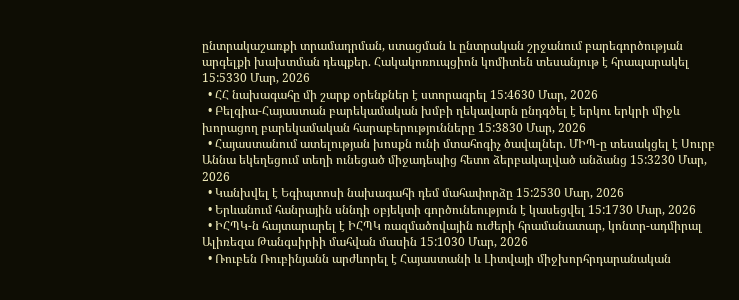ընտրակաշառքի տրամադրման, ստացման և ընտրական շրջանում բարեգործության արգելքի խախտման դեպքեր. Հակակոռուպցիոն կոմիտեն տեսանյութ է հրապարակել 15:5330 Մար, 2026
  • ՀՀ նախագահը մի շարք օրենքներ է ստորագրել 15:4630 Մար, 2026
  • Բելգիա-Հայաստան բարեկամական խմբի ղեկավարն ընդգծել է երկու երկրի միջև խորացող բարեկամական հարաբերությունները 15:3830 Մար, 2026
  • Հայաստանում ատելության խոսքն ունի մտահոգիչ ծավալներ. ՄԻՊ-ը տեսակցել է Սուրբ Աննա եկեղեցում տեղի ունեցած միջադեպից հետո ձերբակալված անձանց 15:3230 Մար, 2026
  • Կանխվել է Եգիպտոսի նախագահի դեմ մահափորձը 15:2530 Մար, 2026
  • Երևանում հանրային սննդի օբյեկտի գործունեություն է կասեցվել 15:1730 Մար, 2026
  • ԻՀՊԿ-ն հայտարարել է ԻՀՊԿ ռազմածովային ուժերի հրամանատար, կոնտր-ադմիրալ Ալիռեզա Թանգսիրիի մահվան մասին 15:1030 Մար, 2026
  • Ռուբեն Ռուբինյանն արժևորել է Հայաստանի և Լիտվայի միջխորհրդարանական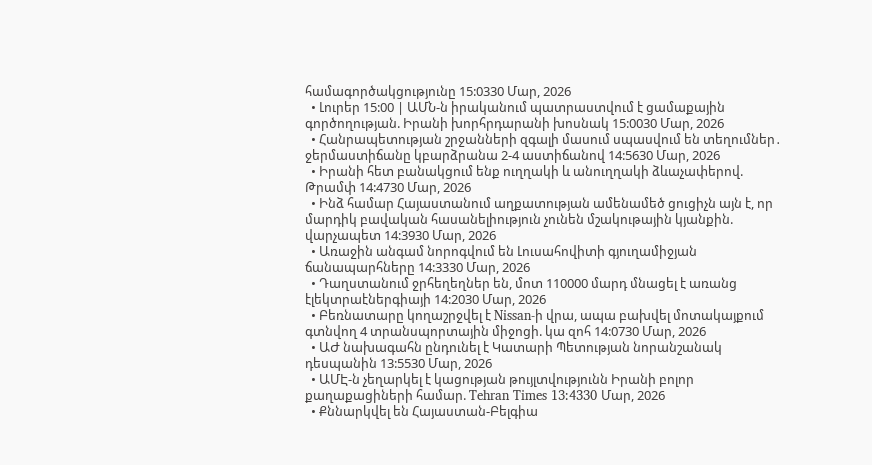համագործակցությունը 15:0330 Մար, 2026
  • Լուրեր 15:00 | ԱՄՆ-ն իրականում պատրաստվում է ցամաքային գործողության. Իրանի խորհրդարանի խոսնակ 15:0030 Մար, 2026
  • Հանրապետության շրջանների զգալի մասում սպասվում են տեղումներ․ ջերմաստիճանը կբարձրանա 2-4 աստիճանով 14:5630 Մար, 2026
  • Իրանի հետ բանակցում ենք ուղղակի և անուղղակի ձևաչափերով. Թրամփ 14:4730 Մար, 2026
  • Ինձ համար Հայաստանում աղքատության ամենամեծ ցուցիչն այն է, որ մարդիկ բավական հասանելիություն չունեն մշակութային կյանքին. վարչապետ 14:3930 Մար, 2026
  • Առաջին անգամ նորոգվում են Լուսահովիտի գյուղամիջյան ճանապարհները 14:3330 Մար, 2026
  • Դաղստանում ջրհեղեղներ են, մոտ 110000 մարդ մնացել է առանց էլեկտրաէներգիայի 14:2030 Մար, 2026
  • Բեռնատարը կողաշրջվել է Nissan-ի վրա, ապա բախվել մոտակայքում գտնվող 4 տրանսպորտային միջոցի. կա զոհ 14:0730 Մար, 2026
  • ԱԺ նախագահն ընդունել է Կատարի Պետության նորանշանակ դեսպանին 13:5530 Մար, 2026
  • ԱՄԷ-ն չեղարկել է կացության թույլտվությունն Իրանի բոլոր քաղաքացիների համար. Tehran Times 13:4330 Մար, 2026
  • Քննարկվել են Հայաստան-Բելգիա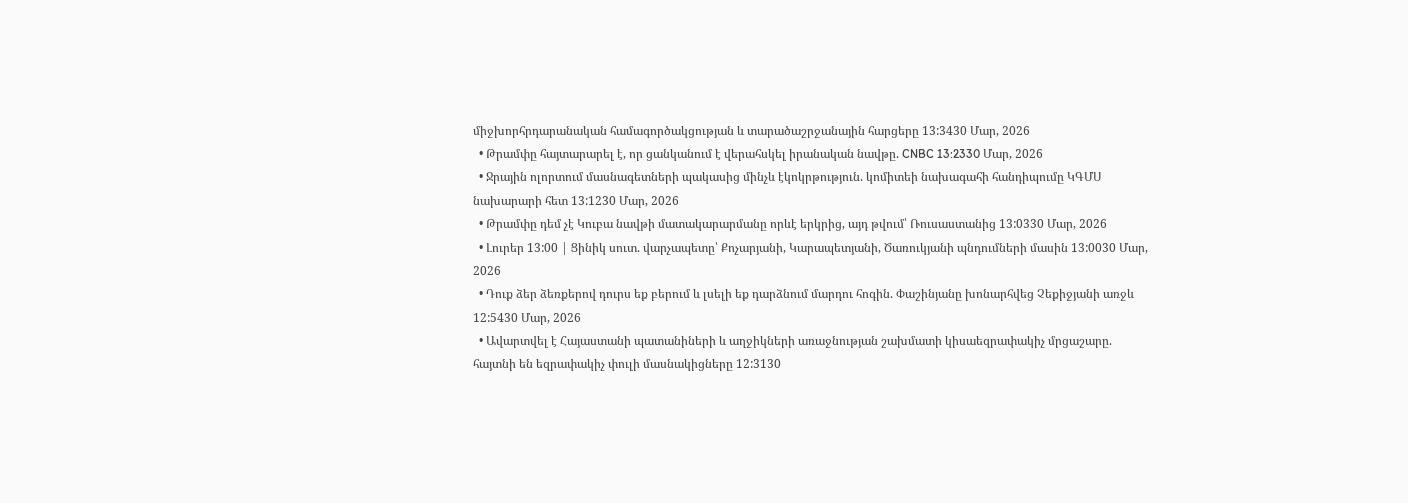միջխորհրդարանական համագործակցության և տարածաշրջանային հարցերը 13:3430 Մար, 2026
  • Թրամփը հայտարարել է, որ ցանկանում է վերահսկել իրանական նավթը. CNBC 13:2330 Մար, 2026
  • Ջրային ոլորտում մասնագետների պակասից մինչև էկոկրթություն. կոմիտեի նախագահի հանդիպումը ԿԳՄՍ նախարարի հետ 13:1230 Մար, 2026
  • Թրամփը դեմ չէ Կուբա նավթի մատակարարմանը որևէ երկրից, այդ թվում՝ Ռուսաստանից 13:0330 Մար, 2026
  • Լուրեր 13:00 | Ցինիկ սուտ. վարչապետը՝ Քոչարյանի, Կարապետյանի, Ծառուկյանի պնդումների մասին 13:0030 Մար, 2026
  • Դուք ձեր ձեռքերով դուրս եք բերում և լսելի եք դարձնում մարդու հոգին. Փաշինյանը խոնարհվեց Չեքիջյանի առջև 12:5430 Մար, 2026
  • Ավարտվել է Հայաստանի պատանիների և աղջիկների առաջնության շախմատի կիսաեզրափակիչ մրցաշարը. հայտնի են եզրափակիչ փուլի մասնակիցները 12:3130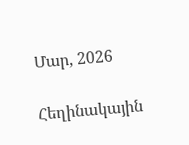Մար, 2026

Հեղինակային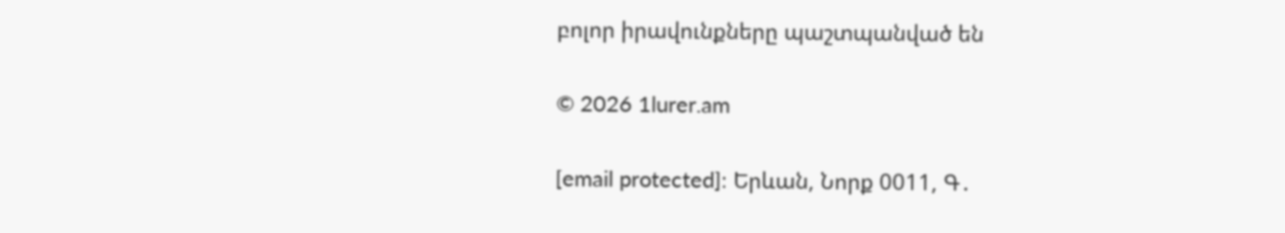բոլոր իրավունքները պաշտպանված են

© 2026 1lurer.am

[email protected]։ Երևան, Նորք 0011, Գ․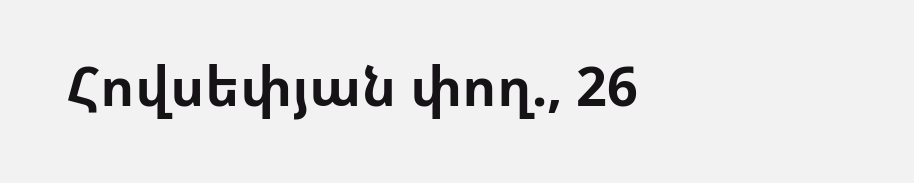Հովսեփյան փող., 26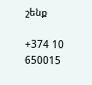շենք

+374 10 650015